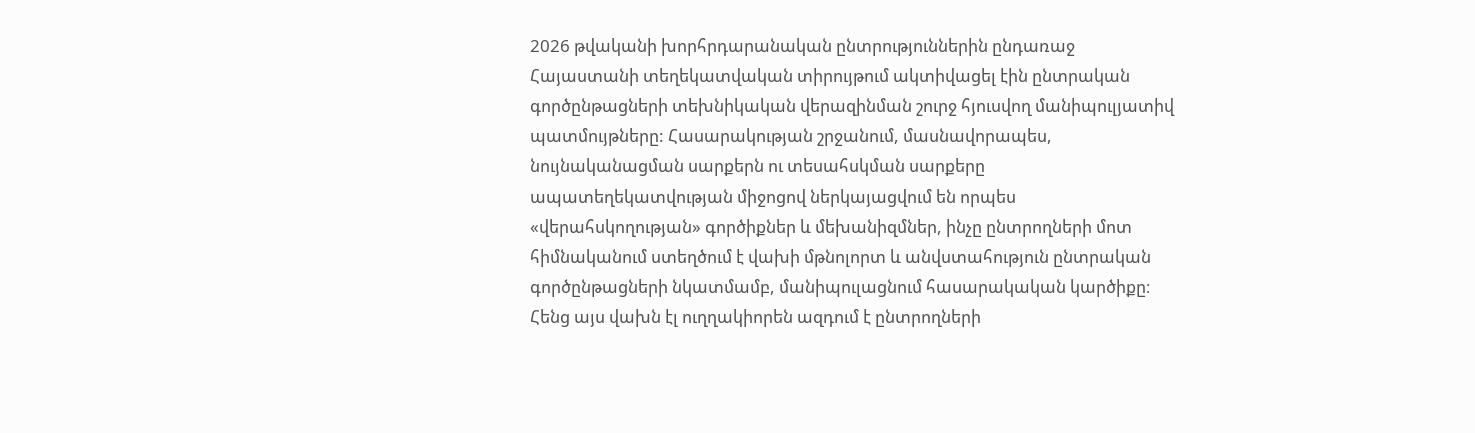2026 թվականի խորհրդարանական ընտրություններին ընդառաջ Հայաստանի տեղեկատվական տիրույթում ակտիվացել էին ընտրական գործընթացների տեխնիկական վերազինման շուրջ հյուսվող մանիպուլյատիվ պատմույթները: Հասարակության շրջանում, մասնավորապես, նույնականացման սարքերն ու տեսահսկման սարքերը ապատեղեկատվության միջոցով ներկայացվում են որպես «վերահսկողության» գործիքներ և մեխանիզմներ, ինչը ընտրողների մոտ հիմնականում ստեղծում է վախի մթնոլորտ և անվստահություն ընտրական գործընթացների նկատմամբ, մանիպուլացնում հասարակական կարծիքը։
Հենց այս վախն էլ ուղղակիորեն ազդում է ընտրողների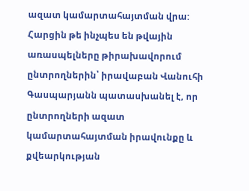ազատ կամարտահայտման վրա:
Հարցին թե ինչպես են թվային առասպելները թիրախավորում ընտրողներին՝ իրավաբան Վանուհի Գասպարյանն պատասխանել է, որ ընտրողների ազատ կամարտահայտման իրավունքը և քվեարկության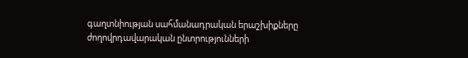գաղտնիության սահմանադրական երաշխիքները ժողովրդավարական ընտրությունների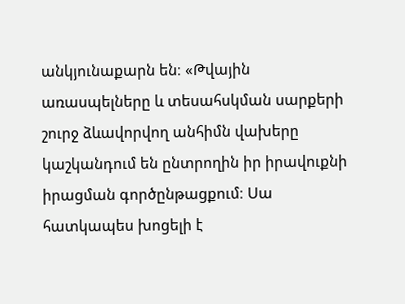անկյունաքարն են։ «Թվային առասպելները և տեսահսկման սարքերի շուրջ ձևավորվող անհիմն վախերը կաշկանդում են ընտրողին իր իրավուքնի իրացման գործընթացքում։ Սա հատկապես խոցելի է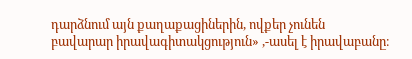դարձնում այն քաղաքացիներին, ովքեր չունեն բավարար իրավագիտակցություն» ,-ասել է իրավաբանը։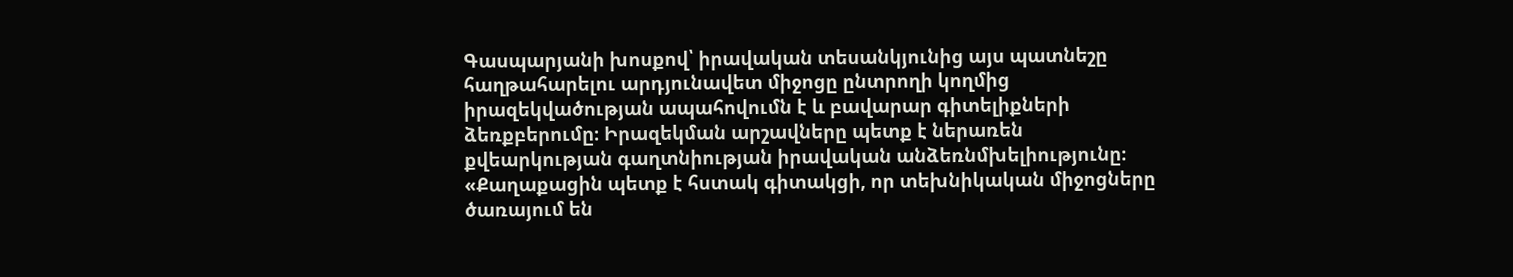Գասպարյանի խոսքով՝ իրավական տեսանկյունից այս պատնեշը հաղթահարելու արդյունավետ միջոցը ընտրողի կողմից իրազեկվածության ապահովումն է և բավարար գիտելիքների ձեռքբերումը։ Իրազեկման արշավները պետք է ներառեն քվեարկության գաղտնիության իրավական անձեռնմխելիությունը։ «Քաղաքացին պետք է հստակ գիտակցի, որ տեխնիկական միջոցները ծառայում են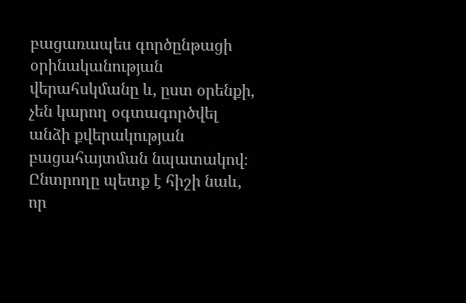բացառապես գործընթացի օրինականության վերահսկմանը և, ըստ օրենքի, չեն կարող օգտագործվել անձի քվերակության բացահայտման նպատակով։ Ընտրողը պետք է հիշի նաև, որ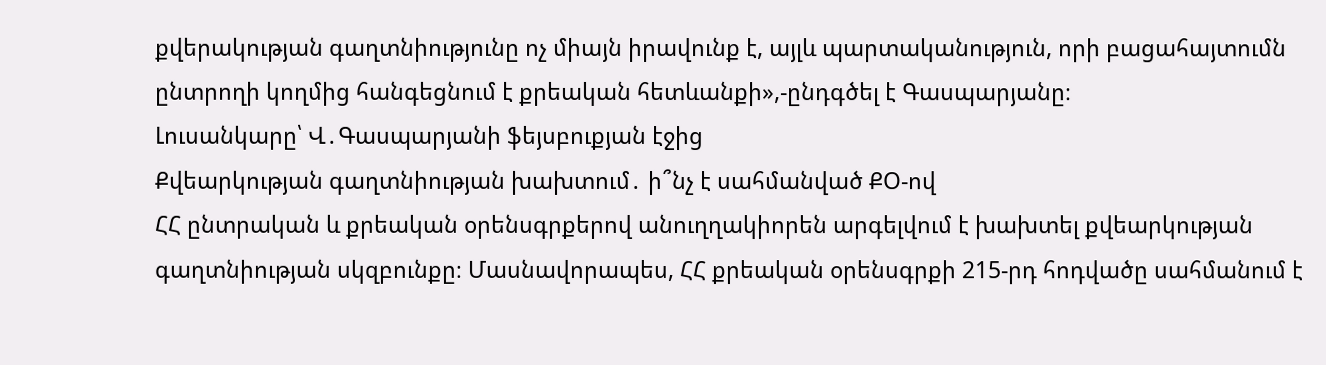քվերակության գաղտնիությունը ոչ միայն իրավունք է, այլև պարտականություն, որի բացահայտումն ընտրողի կողմից հանգեցնում է քրեական հետևանքի»,-ընդգծել է Գասպարյանը։
Լուսանկարը՝ Վ․Գասպարյանի ֆեյսբուքյան էջից
Քվեարկության գաղտնիության խախտում․ ի՞նչ է սահմանված ՔՕ-ով
ՀՀ ընտրական և քրեական օրենսգրքերով անուղղակիորեն արգելվում է խախտել քվեարկության գաղտնիության սկզբունքը։ Մասնավորապես, ՀՀ քրեական օրենսգրքի 215-րդ հոդվածը սահմանում է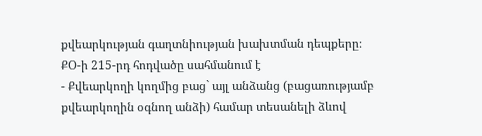քվեարկության գաղտնիության խախտման դեպքերը։
ՔՕ-ի 215-րդ հոդվածը սահմանում է
- Քվեարկողի կողմից բաց` այլ անձանց (բացառությամբ քվեարկողին օգնող անձի) համար տեսանելի ձևով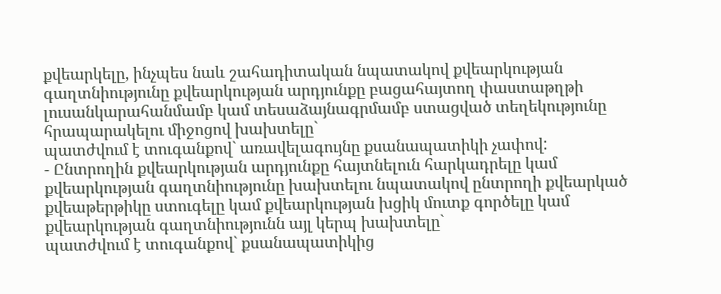քվեարկելը, ինչպես նաև շահադիտական նպատակով քվեարկության գաղտնիությունը քվեարկության արդյունքը բացահայտող փաստաթղթի լուսանկարահանմամբ կամ տեսաձայնագրմամբ ստացված տեղեկությունը հրապարակելու միջոցով խախտելը`
պատժվում է տուգանքով` առավելագույնը քսանապատիկի չափով:
- Ընտրողին քվեարկության արդյունքը հայտնելուն հարկադրելը կամ քվեարկության գաղտնիությունը խախտելու նպատակով ընտրողի քվեարկած քվեաթերթիկը ստուգելը կամ քվեարկության խցիկ մուտք գործելը կամ քվեարկության գաղտնիությունն այլ կերպ խախտելը`
պատժվում է տուգանքով` քսանապատիկից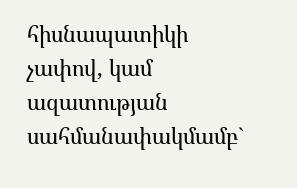հիսնապատիկի չափով, կամ ազատության սահմանափակմամբ`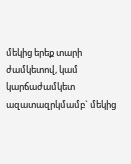մեկից երեք տարի ժամկետով, կամ կարճաժամկետ ազատազրկմամբ` մեկից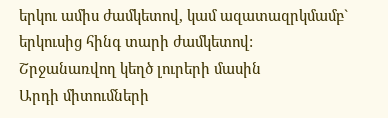երկու ամիս ժամկետով, կամ ազատազրկմամբ` երկուսից հինգ տարի ժամկետով:
Շրջանառվող կեղծ լուրերի մասին
Արդի միտումների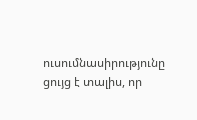ուսումնասիրությունը ցույց է տալիս, որ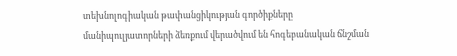տեխնոլոգիական թափանցիկության գործիքները մանիպուլյատորների ձեռքում վերածվում են հոգեբանական ճնշման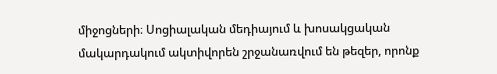միջոցների։ Սոցիալական մեդիայում և խոսակցական մակարդակում ակտիվորեն շրջանառվում են թեզեր, որոնք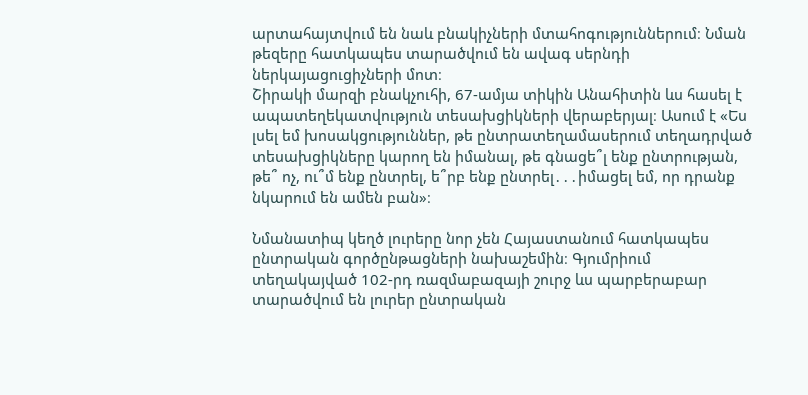արտահայտվում են նաև բնակիչների մտահոգություններում։ Նման թեզերը հատկապես տարածվում են ավագ սերնդի ներկայացուցիչների մոտ։
Շիրակի մարզի բնակչուհի, 67-ամյա տիկին Անահիտին ևս հասել է ապատեղեկատվություն տեսախցիկների վերաբերյալ։ Ասում է «Ես լսել եմ խոսակցություններ, թե ընտրատեղամասերում տեղադրված տեսախցիկները կարող են իմանալ, թե գնացե՞լ ենք ընտրության, թե՞ ոչ, ու՞մ ենք ընտրել, ե՞րբ ենք ընտրել․․․իմացել եմ, որ դրանք նկարում են ամեն բան»։

Նմանատիպ կեղծ լուրերը նոր չեն Հայաստանում հատկապես ընտրական գործընթացների նախաշեմին։ Գյումրիում տեղակայված 102-րդ ռազմաբազայի շուրջ ևս պարբերաբար տարածվում են լուրեր ընտրական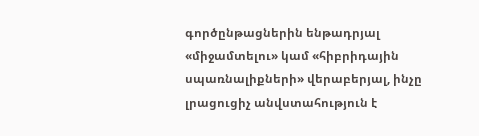գործընթացներին ենթադրյալ «միջամտելու» կամ «հիբրիդային սպառնալիքների» վերաբերյալ, ինչը լրացուցիչ անվստահություն է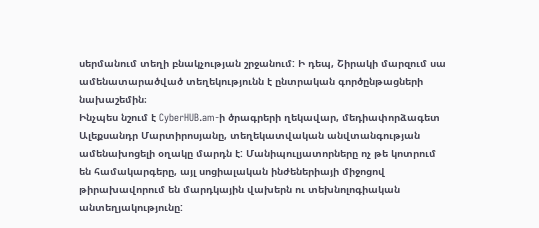սերմանում տեղի բնակչության շրջանում: Ի դեպ, Շիրակի մարզում սա ամենատարածված տեղեկությունն է ընտրական գործընթացների նախաշեմին։
Ինչպես նշում է CyberHUB.am-ի ծրագրերի ղեկավար, մեդիափորձագետ Ալեքսանդր Մարտիրոսյանը, տեղեկատվական անվտանգության ամենախոցելի օղակը մարդն է: Մանիպուլյատորները ոչ թե կոտրում են համակարգերը, այլ սոցիալական ինժեներիայի միջոցով թիրախավորում են մարդկային վախերն ու տեխնոլոգիական անտեղյակությունը: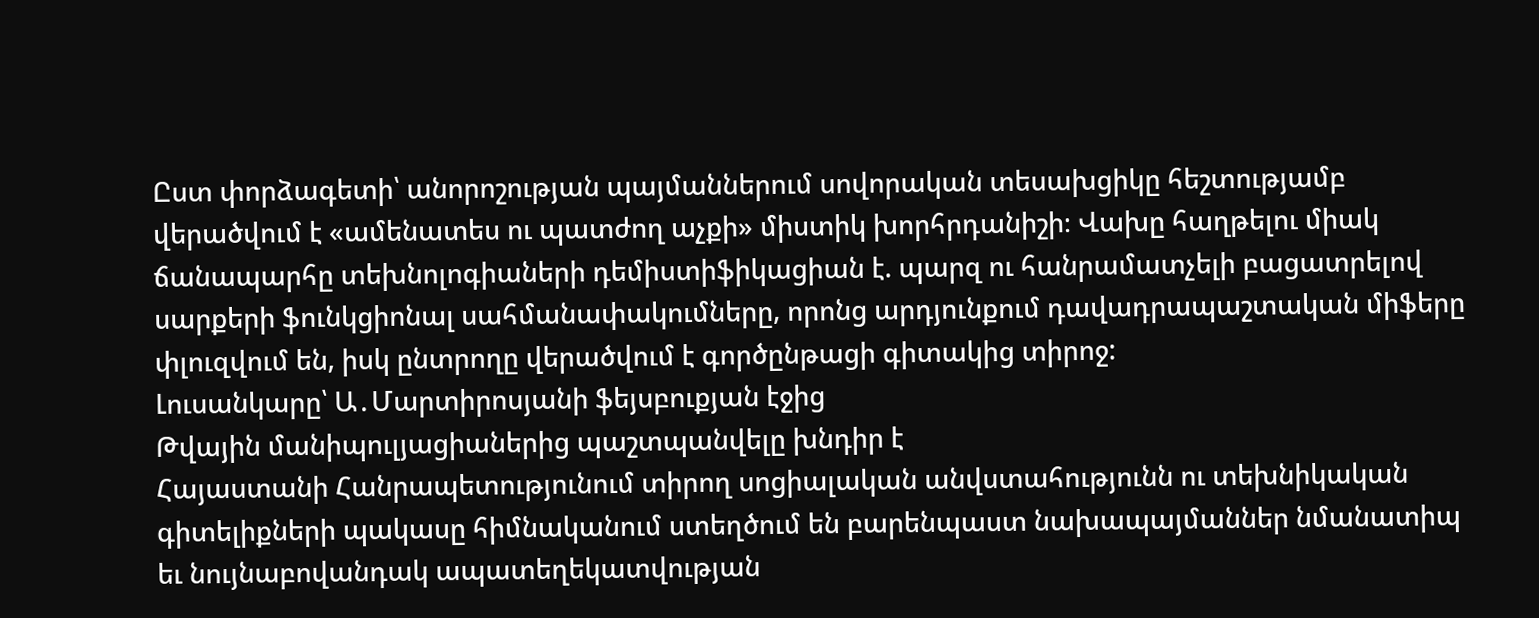Ըստ փորձագետի՝ անորոշության պայմաններում սովորական տեսախցիկը հեշտությամբ վերածվում է «ամենատես ու պատժող աչքի» միստիկ խորհրդանիշի։ Վախը հաղթելու միակ ճանապարհը տեխնոլոգիաների դեմիստիֆիկացիան է. պարզ ու հանրամատչելի բացատրելով սարքերի ֆունկցիոնալ սահմանափակումները, որոնց արդյունքում դավադրապաշտական միֆերը փլուզվում են, իսկ ընտրողը վերածվում է գործընթացի գիտակից տիրոջ:
Լուսանկարը՝ Ա․Մարտիրոսյանի ֆեյսբուքյան էջից
Թվային մանիպուլյացիաներից պաշտպանվելը խնդիր է
Հայաստանի Հանրապետությունում տիրող սոցիալական անվստահությունն ու տեխնիկական գիտելիքների պակասը հիմնականում ստեղծում են բարենպաստ նախապայմաններ նմանատիպ եւ նույնաբովանդակ ապատեղեկատվության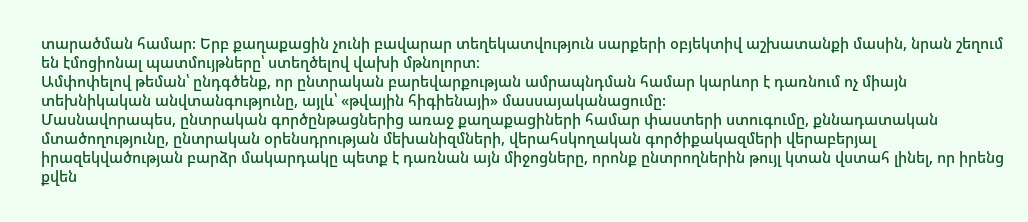տարածման համար: Երբ քաղաքացին չունի բավարար տեղեկատվություն սարքերի օբյեկտիվ աշխատանքի մասին, նրան շեղում են էմոցիոնալ պատմույթները՝ ստեղծելով վախի մթնոլորտ։
Ամփոփելով թեման՝ ընդգծենք, որ ընտրական բարեվարքության ամրապնդման համար կարևոր է դառնում ոչ միայն տեխնիկական անվտանգությունը, այլև՝ «թվային հիգիենայի» մասսայականացումը:
Մասնավորապես, ընտրական գործընթացներից առաջ քաղաքացիների համար փաստերի ստուգումը, քննադատական մտածողությունը, ընտրական օրենսդրության մեխանիզմների, վերահսկողական գործիքակազմերի վերաբերյալ իրազեկվածության բարձր մակարդակը պետք է դառնան այն միջոցները, որոնք ընտրողներին թույլ կտան վստահ լինել, որ իրենց քվեն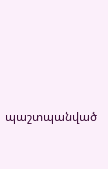պաշտպանված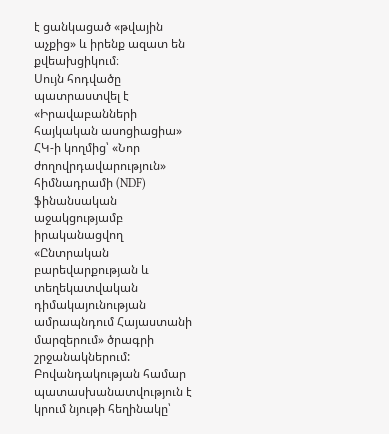է ցանկացած «թվային աչքից» և իրենք ազատ են քվեախցիկում։
Սույն հոդվածը պատրաստվել է «Իրավաբանների հայկական ասոցիացիա» ՀԿ-ի կողմից՝ «Նոր ժողովրդավարություն» հիմնադրամի (NDF) ֆինանսական աջակցությամբ իրականացվող «Ընտրական բարեվարքության և տեղեկատվական դիմակայունության ամրապնդում Հայաստանի մարզերում» ծրագրի շրջանակներում: Բովանդակության համար պատասխանատվություն է կրում նյութի հեղինակը՝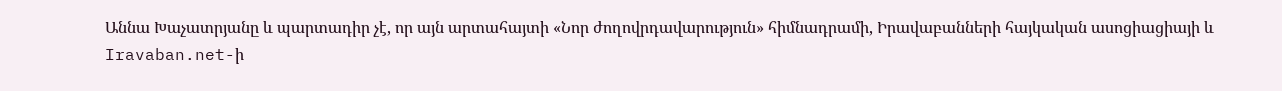Աննա Խաչատրյանը և պարտադիր չէ, որ այն արտահայտի «Նոր ժողովրդավարություն» հիմնադրամի, Իրավաբանների հայկական ասոցիացիայի և Iravaban.net-ի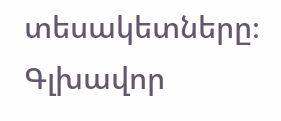տեսակետները։
Գլխավոր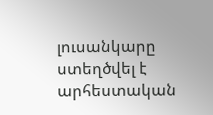լուսանկարը ստեղծվել է արհեստական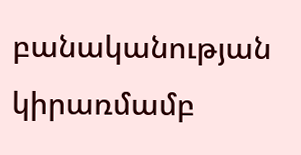բանականության կիրառմամբ